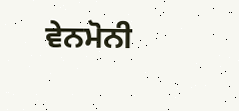ਵੇਨਮੋਨੀ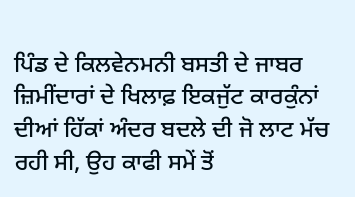ਪਿੰਡ ਦੇ ਕਿਲਵੇਨਮਨੀ ਬਸਤੀ ਦੇ ਜਾਬਰ ਜ਼ਿਮੀਂਦਾਰਾਂ ਦੇ ਖਿਲਾਫ਼ ਇਕਜੁੱਟ ਕਾਰਕੁੰਨਾਂ ਦੀਆਂ ਹਿੱਕਾਂ ਅੰਦਰ ਬਦਲੇ ਦੀ ਜੋ ਲਾਟ ਮੱਚ ਰਹੀ ਸੀ, ਉਹ ਕਾਫੀ ਸਮੇਂ ਤੋਂ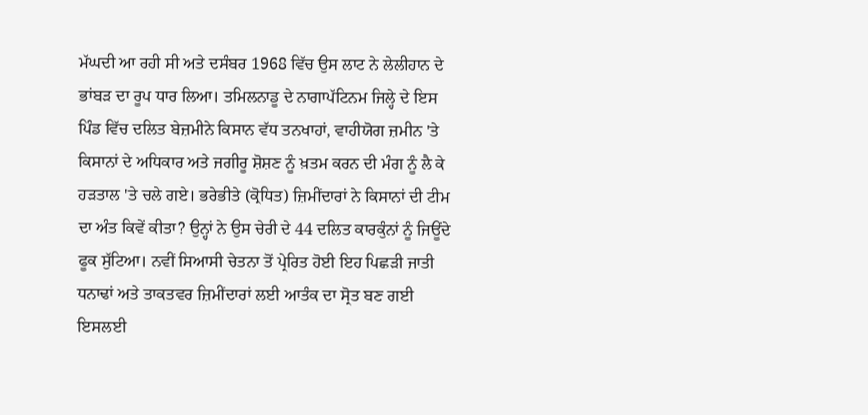ਮੱਘਦੀ ਆ ਰਹੀ ਸੀ ਅਤੇ ਦਸੰਬਰ 1968 ਵਿੱਚ ਉਸ ਲਾਟ ਨੇ ਲੇਲੀਹਾਨ ਦੇ ਭਾਂਬੜ ਦਾ ਰੂਪ ਧਾਰ ਲਿਆ। ਤਮਿਲਨਾਡੂ ਦੇ ਨਾਗਾਪੱਟਿਨਮ ਜਿਲ੍ਹੇ ਦੇ ਇਸ ਪਿੰਡ ਵਿੱਚ ਦਲਿਤ ਬੇਜ਼ਮੀਨੇ ਕਿਸਾਨ ਵੱਧ ਤਨਖਾਹਾਂ, ਵਾਹੀਯੋਗ ਜ਼ਮੀਨ 'ਤੇ ਕਿਸਾਨਾਂ ਦੇ ਅਧਿਕਾਰ ਅਤੇ ਜਗੀਰੂ ਸ਼ੋਸ਼ਣ ਨੂੰ ਖ਼ਤਮ ਕਰਨ ਦੀ ਮੰਗ ਨੂੰ ਲੈ ਕੇ ਹੜਤਾਲ 'ਤੇ ਚਲੇ ਗਏ। ਭਰੇਭੀਤੇ (ਕ੍ਰੋਧਿਤ) ਜ਼ਿਮੀਂਦਾਰਾਂ ਨੇ ਕਿਸਾਨਾਂ ਦੀ ਟੀਮ ਦਾ ਅੰਤ ਕਿਵੇਂ ਕੀਤਾ? ਉਨ੍ਹਾਂ ਨੇ ਉਸ ਚੇਰੀ ਦੇ 44 ਦਲਿਤ ਕਾਰਕੁੰਨਾਂ ਨੂੰ ਜਿਊਂਦੇ ਫੂਕ ਸੁੱਟਿਆ। ਨਵੀਂ ਸਿਆਸੀ ਚੇਤਨਾ ਤੋਂ ਪ੍ਰੇਰਿਤ ਹੋਈ ਇਹ ਪਿਛੜੀ ਜਾਤੀ ਧਨਾਢਾਂ ਅਤੇ ਤਾਕਤਵਰ ਜ਼ਿਮੀਂਦਾਰਾਂ ਲਈ ਆਤੰਕ ਦਾ ਸ੍ਰੋਤ ਬਣ ਗਈ ਇਸਲਈ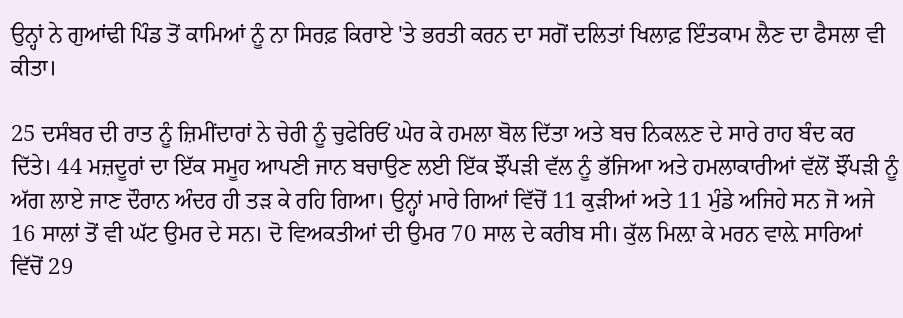ਉਨ੍ਹਾਂ ਨੇ ਗੁਆਂਢੀ ਪਿੰਡ ਤੋਂ ਕਾਮਿਆਂ ਨੂੰ ਨਾ ਸਿਰਫ਼ ਕਿਰਾਏ 'ਤੇ ਭਰਤੀ ਕਰਨ ਦਾ ਸਗੋਂ ਦਲਿਤਾਂ ਖਿਲਾਫ਼ ਇੰਤਕਾਮ ਲੈਣ ਦਾ ਫੈਸਲਾ ਵੀ ਕੀਤਾ।

25 ਦਸੰਬਰ ਦੀ ਰਾਤ ਨੂੰ ਜ਼ਿਮੀਂਦਾਰਾਂ ਨੇ ਚੇਰੀ ਨੂੰ ਚੁਫੇਰਿਓਂ ਘੇਰ ਕੇ ਹਮਲਾ ਬੋਲ ਦਿੱਤਾ ਅਤੇ ਬਚ ਨਿਕਲ਼ਣ ਦੇ ਸਾਰੇ ਰਾਹ ਬੰਦ ਕਰ ਦਿੱਤੇ। 44 ਮਜ਼ਦੂਰਾਂ ਦਾ ਇੱਕ ਸਮੂਹ ਆਪਣੀ ਜਾਨ ਬਚਾਉਣ ਲਈ ਇੱਕ ਝੌਂਪੜੀ ਵੱਲ ਨੂੰ ਭੱਜਿਆ ਅਤੇ ਹਮਲਾਕਾਰੀਆਂ ਵੱਲੋਂ ਝੌਂਪੜੀ ਨੂੰ ਅੱਗ ਲਾਏ ਜਾਣ ਦੌਰਾਨ ਅੰਦਰ ਹੀ ਤੜ ਕੇ ਰਹਿ ਗਿਆ। ਉਨ੍ਹਾਂ ਮਾਰੇ ਗਿਆਂ ਵਿੱਚੋਂ 11 ਕੁੜੀਆਂ ਅਤੇ 11 ਮੁੰਡੇ ਅਜਿਹੇ ਸਨ ਜੋ ਅਜੇ 16 ਸਾਲਾਂ ਤੋਂ ਵੀ ਘੱਟ ਉਮਰ ਦੇ ਸਨ। ਦੋ ਵਿਅਕਤੀਆਂ ਦੀ ਉਮਰ 70 ਸਾਲ ਦੇ ਕਰੀਬ ਸੀ। ਕੁੱਲ ਮਿਲ਼ਾ ਕੇ ਮਰਨ ਵਾਲ਼ੇ ਸਾਰਿਆਂ ਵਿੱਚੋਂ 29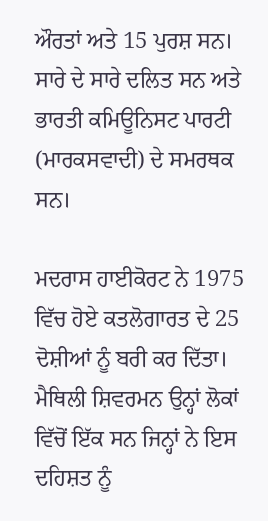ਔਰਤਾਂ ਅਤੇ 15 ਪੁਰਸ਼ ਸਨ। ਸਾਰੇ ਦੇ ਸਾਰੇ ਦਲਿਤ ਸਨ ਅਤੇ ਭਾਰਤੀ ਕਮਿਊਨਿਸਟ ਪਾਰਟੀ (ਮਾਰਕਸਵਾਦੀ) ਦੇ ਸਮਰਥਕ ਸਨ।

ਮਦਰਾਸ ਹਾਈਕੋਰਟ ਨੇ 1975 ਵਿੱਚ ਹੋਏ ਕਤਲੋਗਾਰਤ ਦੇ 25 ਦੋਸ਼ੀਆਂ ਨੂੰ ਬਰੀ ਕਰ ਦਿੱਤਾ। ਮੈਥਿਲੀ ਸ਼ਿਵਰਮਨ ਉਨ੍ਹਾਂ ਲੋਕਾਂ ਵਿੱਚੋਂ ਇੱਕ ਸਨ ਜਿਨ੍ਹਾਂ ਨੇ ਇਸ ਦਹਿਸ਼ਤ ਨੂੰ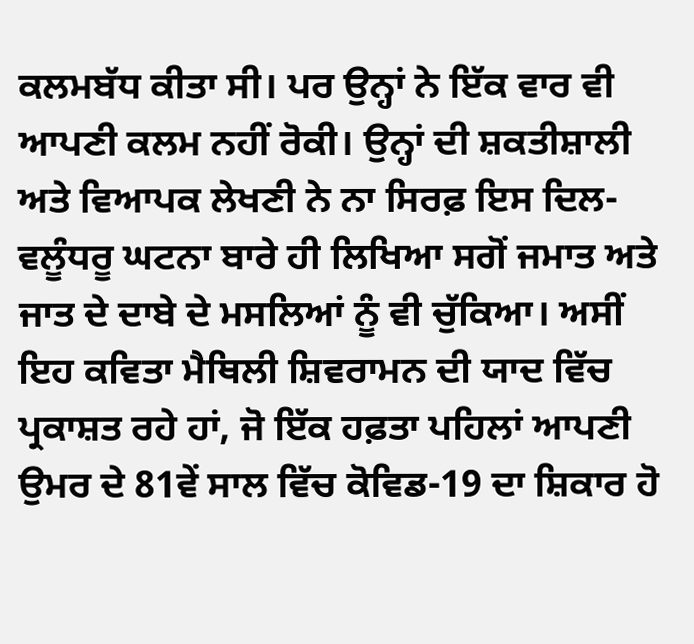ਕਲਮਬੱਧ ਕੀਤਾ ਸੀ। ਪਰ ਉਨ੍ਹਾਂ ਨੇ ਇੱਕ ਵਾਰ ਵੀ ਆਪਣੀ ਕਲਮ ਨਹੀਂ ਰੋਕੀ। ਉਨ੍ਹਾਂ ਦੀ ਸ਼ਕਤੀਸ਼ਾਲੀ ਅਤੇ ਵਿਆਪਕ ਲੇਖਣੀ ਨੇ ਨਾ ਸਿਰਫ਼ ਇਸ ਦਿਲ-ਵਲੂੰਧਰੂ ਘਟਨਾ ਬਾਰੇ ਹੀ ਲਿਖਿਆ ਸਗੋਂ ਜਮਾਤ ਅਤੇ ਜਾਤ ਦੇ ਦਾਬੇ ਦੇ ਮਸਲਿਆਂ ਨੂੰ ਵੀ ਚੁੱਕਿਆ। ਅਸੀਂ ਇਹ ਕਵਿਤਾ ਮੈਥਿਲੀ ਸ਼ਿਵਰਾਮਨ ਦੀ ਯਾਦ ਵਿੱਚ ਪ੍ਰਕਾਸ਼ਤ ਰਹੇ ਹਾਂ, ਜੋ ਇੱਕ ਹਫ਼ਤਾ ਪਹਿਲਾਂ ਆਪਣੀ ਉਮਰ ਦੇ 81ਵੇਂ ਸਾਲ ਵਿੱਚ ਕੋਵਿਡ-19 ਦਾ ਸ਼ਿਕਾਰ ਹੋ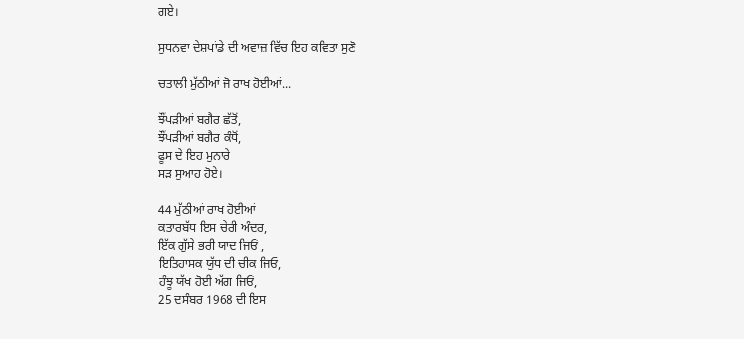ਗਏ।

ਸੁਧਨਵਾ ਦੇਸ਼ਪਾਂਡੇ ਦੀ ਅਵਾਜ਼ ਵਿੱਚ ਇਹ ਕਵਿਤਾ ਸੁਣੋ

ਚਤਾਲੀ ਮੁੱਠੀਆਂ ਜੋ ਰਾਖ ਹੋਈਆਂ...

ਝੌਂਪੜੀਆਂ ਬਗੈਰ ਛੱਤੋਂ,
ਝੌਂਪੜੀਆਂ ਬਗੈਰ ਕੰਧੋਂ,
ਫੂਸ ਦੇ ਇਹ ਮੁਨਾਰੇ
ਸੜ ਸੁਆਹ ਹੋਏ।

44 ਮੁੱਠੀਆਂ ਰਾਖ ਹੋਈਆਂ
ਕਤਾਰਬੱਧ ਇਸ ਚੇਰੀ ਅੰਦਰ,
ਇੱਕ ਗੁੱਸੇ ਭਰੀ ਯਾਦ ਜਿਓਂ ,
ਇਤਿਹਾਸਕ ਯੁੱਧ ਦੀ ਚੀਕ ਜਿਓ,
ਹੰਝੂ ਯੱਖ ਹੋਈ ਅੱਗ ਜਿਓਂ,
25 ਦਸੰਬਰ 1968 ਦੀ ਇਸ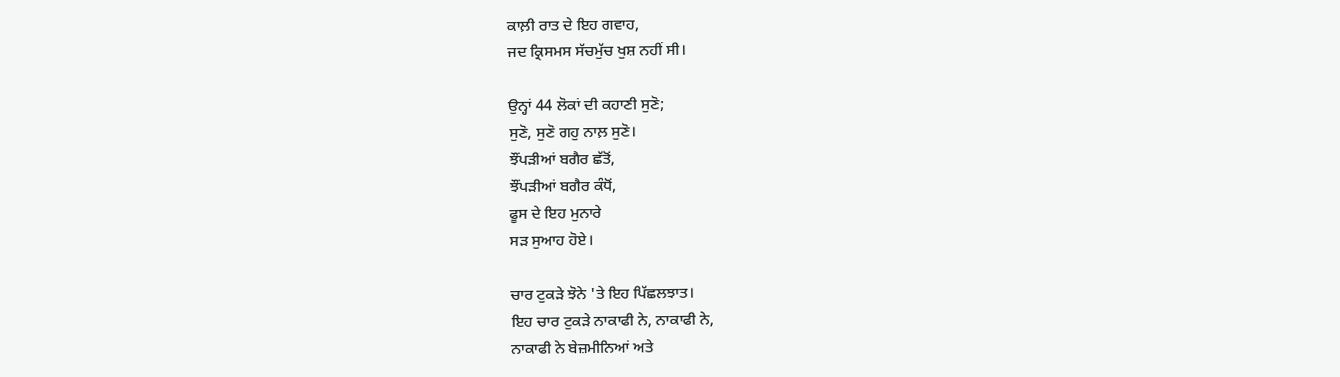ਕਾਲ਼ੀ ਰਾਤ ਦੇ ਇਹ ਗਵਾਹ,
ਜਦ ਕ੍ਰਿਸਮਸ ਸੱਚਮੁੱਚ ਖੁਸ਼ ਨਹੀਂ ਸੀ।

ਉਨ੍ਹਾਂ 44 ਲੋਕਾਂ ਦੀ ਕਹਾਣੀ ਸੁਣੋ;
ਸੁਣੋ, ਸੁਣੋ ਗਹੁ ਨਾਲ਼ ਸੁਣੋ।
ਝੌਂਪੜੀਆਂ ਬਗੈਰ ਛੱਤੋਂ,
ਝੌਂਪੜੀਆਂ ਬਗੈਰ ਕੰਧੋਂ,
ਫੂਸ ਦੇ ਇਹ ਮੁਨਾਰੇ
ਸੜ ਸੁਆਹ ਹੋਏ।

ਚਾਰ ਟੁਕੜੇ ਝੋਨੇ 'ਤੇ ਇਹ ਪਿੱਛਲਝਾਤ।
ਇਹ ਚਾਰ ਟੁਕੜੇ ਨਾਕਾਫੀ ਨੇ, ਨਾਕਾਫੀ ਨੇ,
ਨਾਕਾਫੀ ਨੇ ਬੇਜ਼ਮੀਨਿਆਂ ਅਤੇ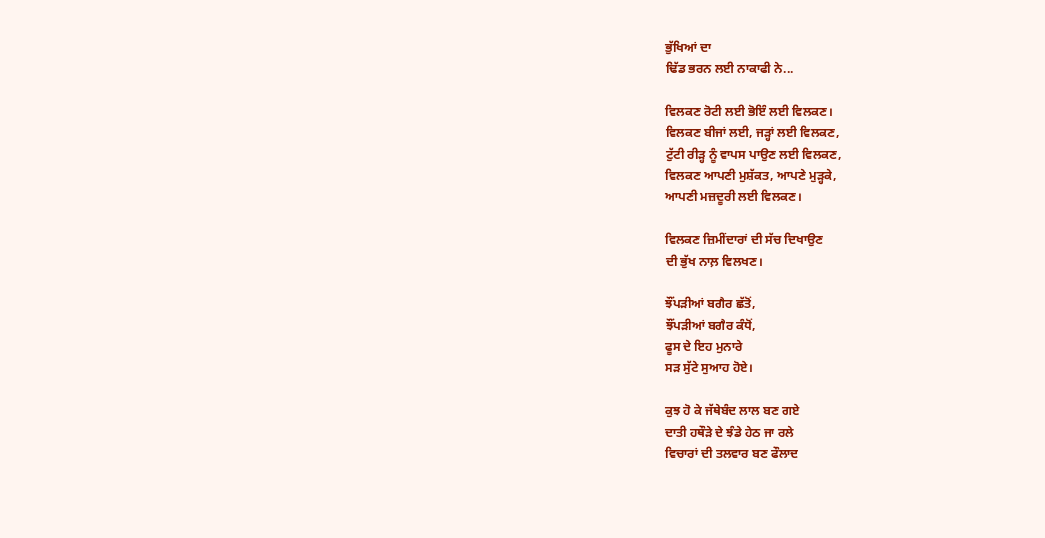ਭੁੱਖਿਆਂ ਦਾ
ਢਿੱਡ ਭਰਨ ਲਈ ਨਾਕਾਫੀ ਨੇ...

ਵਿਲਕਣ ਰੋਟੀ ਲਈ ਭੋਇੰ ਲਈ ਵਿਲਕਣ।
ਵਿਲਕਣ ਬੀਜਾਂ ਲਈ, ਜੜ੍ਹਾਂ ਲਈ ਵਿਲਕਣ,
ਟੁੱਟੀ ਰੀੜ੍ਹ ਨੂੰ ਵਾਪਸ ਪਾਉਣ ਲਈ ਵਿਲਕਣ,
ਵਿਲਕਣ ਆਪਣੀ ਮੁਸ਼ੱਕਤ, ਆਪਣੇ ਮੁੜ੍ਹਕੇ,
ਆਪਣੀ ਮਜ਼ਦੂਰੀ ਲਈ ਵਿਲਕਣ।

ਵਿਲਕਣ ਜ਼ਿਮੀਂਦਾਰਾਂ ਦੀ ਸੱਚ ਦਿਖਾਉਣ
ਦੀ ਭੁੱਖ ਨਾਲ਼ ਵਿਲਖਣ।

ਝੌਂਪੜੀਆਂ ਬਗੈਰ ਛੱਤੋਂ,
ਝੌਂਪੜੀਆਂ ਬਗੈਰ ਕੰਧੋਂ,
ਫੂਸ ਦੇ ਇਹ ਮੁਨਾਰੇ
ਸੜ ਸੁੱਟੇ ਸੁਆਹ ਹੋਏ।

ਕੁਝ ਹੋ ਕੇ ਜੱਥੇਬੰਦ ਲਾਲ ਬਣ ਗਏ
ਦਾਤੀ ਹਥੌੜੇ ਦੇ ਝੰਡੇ ਹੇਠ ਜਾ ਰਲੇ
ਵਿਚਾਰਾਂ ਦੀ ਤਲਵਾਰ ਬਣ ਫੌਲਾਦ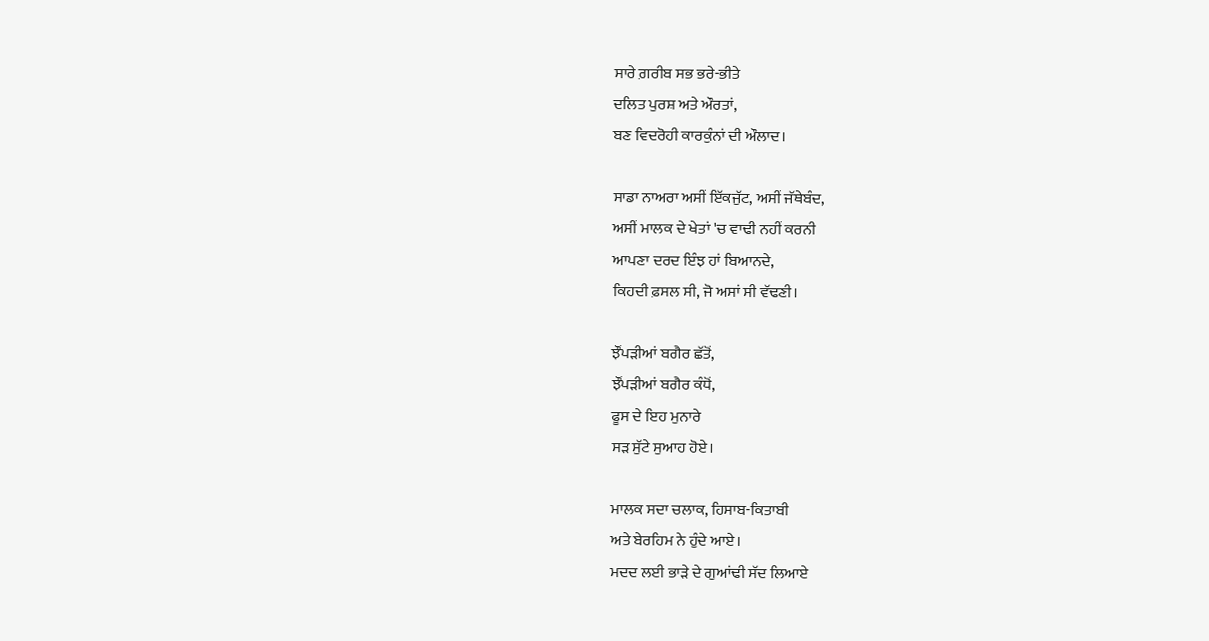ਸਾਰੇ ਗ਼ਰੀਬ ਸਭ ਭਰੇ-ਭੀਤੇ
ਦਲਿਤ ਪੁਰਸ਼ ਅਤੇ ਔਰਤਾਂ,
ਬਣ ਵਿਦਰੋਹੀ ਕਾਰਕੁੰਨਾਂ ਦੀ ਔਲਾਦ।

ਸਾਡਾ ਨਾਅਰਾ ਅਸੀਂ ਇੱਕਜੁੱਟ, ਅਸੀਂ ਜੱਥੇਬੰਦ,
ਅਸੀਂ ਮਾਲਕ ਦੇ ਖੇਤਾਂ 'ਚ ਵਾਢੀ ਨਹੀਂ ਕਰਨੀ
ਆਪਣਾ ਦਰਦ ਇੰਝ ਹਾਂ ਬਿਆਨਦੇ,
ਕਿਹਦੀ ਫ਼ਸਲ ਸੀ, ਜੋ ਅਸਾਂ ਸੀ ਵੱਢਣੀ।

ਝੌਂਪੜੀਆਂ ਬਗੈਰ ਛੱਤੋਂ,
ਝੌਂਪੜੀਆਂ ਬਗੈਰ ਕੰਧੋਂ,
ਫੂਸ ਦੇ ਇਹ ਮੁਨਾਰੇ
ਸੜ ਸੁੱਟੇ ਸੁਆਹ ਹੋਏ।

ਮਾਲਕ ਸਦਾ ਚਲਾਕ, ਹਿਸਾਬ-ਕਿਤਾਬੀ
ਅਤੇ ਬੇਰਹਿਮ ਨੇ ਹੁੰਦੇ ਆਏ।
ਮਦਦ ਲਈ ਭਾੜੇ ਦੇ ਗੁਆਂਢੀ ਸੱਦ ਲਿਆਏ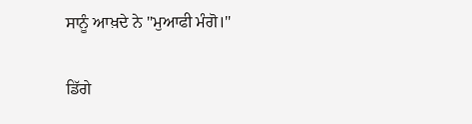ਸਾਨੂੰ ਆਖ਼ਦੇ ਨੇ "ਮੁਆਫੀ ਮੰਗੋ।"

ਡਿੱਗੇ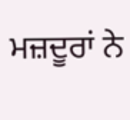ਮਜ਼ਦੂਰਾਂ ਨੇ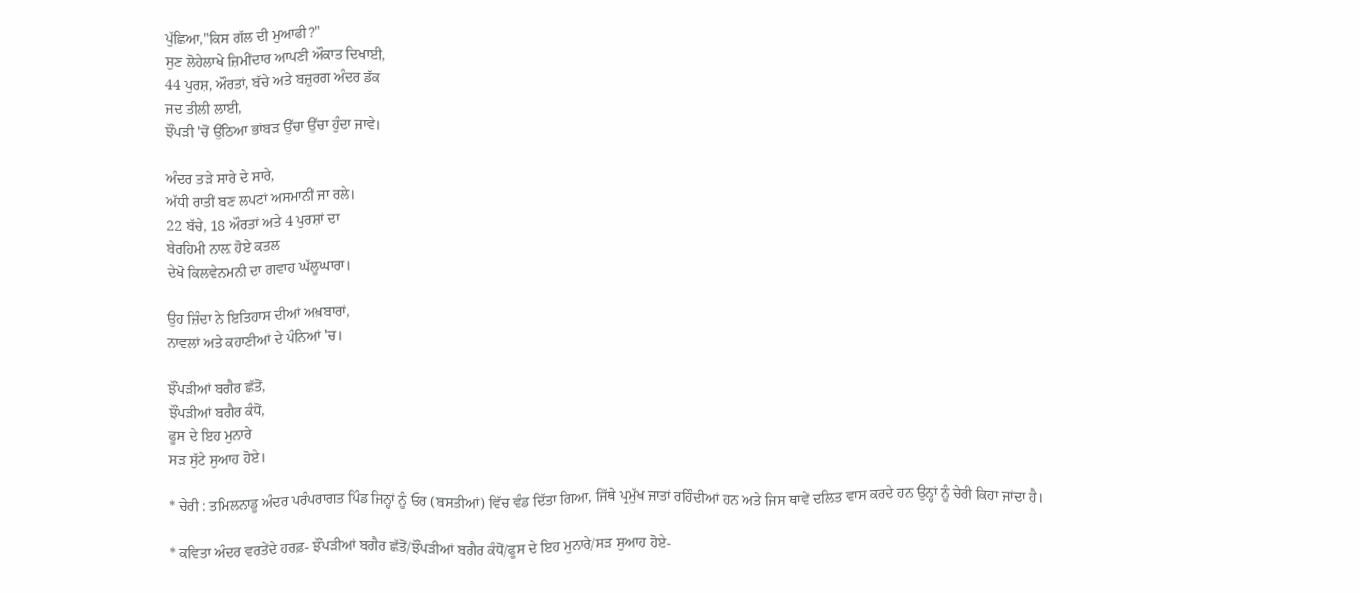ਪੁੱਛਿਆ,"ਕਿਸ ਗੱਲ ਦੀ ਮੁਆਫੀ?"
ਸੁਣ ਲੋਹੇਲਾਖੇ ਜ਼ਿਮੀਂਦਾਰ ਆਪਣੀ ਔਕਾਤ ਦਿਖਾਈ,
44 ਪੁਰਸ਼, ਔਰਤਾਂ, ਬੱਚੇ ਅਤੇ ਬਜ਼ੁਰਗ ਅੰਦਰ ਡੱਕ
ਜਦ ਤੀਲੀ ਲਾਈ,
ਝੌਂਪੜੀ 'ਚੋਂ ਉੱਠਿਆ ਭਾਂਬੜ ਉੱਚਾ ਉੱਚਾ ਹੁੰਦਾ ਜਾਵੇ।

ਅੰਦਰ ਤੜੇ ਸਾਰੇ ਦੇ ਸਾਰੇ,
ਅੱਧੀ ਰਾਤੀਂ ਬਣ ਲਪਟਾਂ ਅਸਮਾਨੀਂ ਜਾ ਰਲੇ।
22 ਬੱਚੇ, 18 ਔਰਤਾਂ ਅਤੇ 4 ਪੁਰਸ਼ਾਂ ਦਾ
ਬੇਰਹਿਮੀ ਨਾਲ਼ ਹੋਏ ਕਤਲ
ਦੇਖੋ ਕਿਲਵੇਨਮਨੀ ਦਾ ਗਵਾਹ ਘੱਲੂਘਾਰਾ।

ਉਹ ਜ਼ਿੰਦਾ ਨੇ ਇਤਿਹਾਸ ਦੀਆਂ ਅਖ਼ਬਾਰਾਂ,
ਨਾਵਲਾਂ ਅਤੇ ਕਹਾਣੀਆਂ ਦੇ ਪੰਨਿਆਂ 'ਚ।

ਝੌਂਪੜੀਆਂ ਬਗੈਰ ਛੱਤੋਂ,
ਝੌਂਪੜੀਆਂ ਬਗੈਰ ਕੰਧੋਂ,
ਫੂਸ ਦੇ ਇਹ ਮੁਨਾਰੇ
ਸੜ ਸੁੱਟੇ ਸੁਆਹ ਹੋਏ।

* ਚੇਰੀ : ਤਮਿਲਨਾਡੂ ਅੰਦਰ ਪਰੰਪਰਾਗਤ ਪਿੰਡ ਜਿਨ੍ਹਾਂ ਨੂੰ ਓਰ (ਬਸਤੀਆਂ) ਵਿੱਚ ਵੰਡ ਦਿੱਤਾ ਗਿਆ, ਜਿੱਥੇ ਪ੍ਰਮੁੱਖ ਜਾਤਾਂ ਰਹਿੰਦੀਆਂ ਹਨ ਅਤੇ ਜਿਸ ਥਾਵੇਂ ਦਲਿਤ ਵਾਸ ਕਰਦੇ ਹਨ ਉਨ੍ਹਾਂ ਨੂੰ ਚੇਰੀ ਕਿਹਾ ਜਾਂਦਾ ਹੈ।

* ਕਵਿਤਾ ਅੰਦਰ ਵਰਤੇਂਦੇ ਹਰਫ਼- ਝੌਂਪੜੀਆਂ ਬਗੈਰ ਛੱਤੋਂ/ਝੌਂਪੜੀਆਂ ਬਗੈਰ ਕੰਧੋਂ/ਫੂਸ ਦੇ ਇਹ ਮੁਨਾਰੇ/ਸੜ ਸੁਆਹ ਹੋਏ-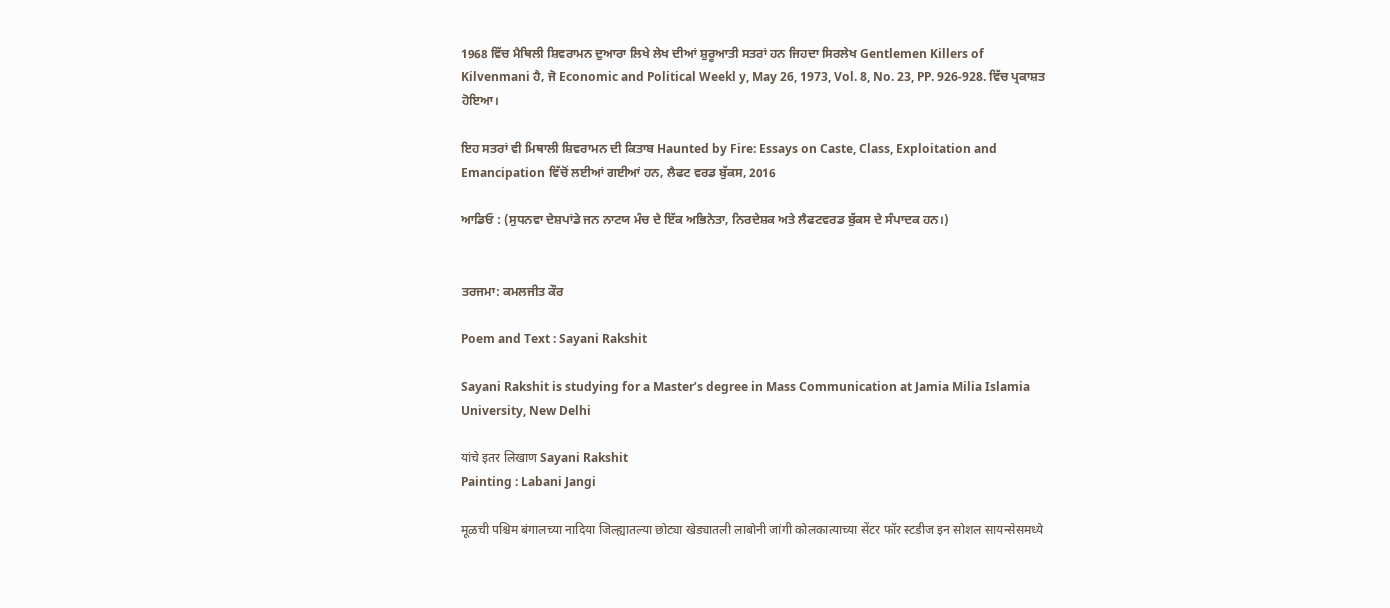1968 ਵਿੱਚ ਮੈਥਿਲੀ ਸ਼ਿਵਰਾਮਨ ਦੁਆਰਾ ਲਿਖੇ ਲੇਖ ਦੀਆਂ ਸ਼ੁਰੂਆਤੀ ਸਤਰਾਂ ਹਨ ਜਿਹਦਾ ਸਿਰਲੇਖ Gentlemen Killers of Kilvenmani ਹੈ, ਜੋ Economic and Political Weekl y, May 26, 1973, Vol. 8, No. 23, PP. 926-928. ਵਿੱਚ ਪ੍ਰਕਾਸ਼ਤ ਹੋਇਆ।

ਇਹ ਸਤਰਾਂ ਵੀ ਮਿਥਾਲੀ ਸ਼ਿਵਰਾਮਨ ਦੀ ਕਿਤਾਬ Haunted by Fire: Essays on Caste, Class, Exploitation and Emancipation ਵਿੱਚੋਂ ਲਈਆਂ ਗਈਆਂ ਹਨ, ਲੈਫਟ ਵਰਡ ਬੁੱਕਸ, 2016

ਆਡਿਓ : (ਸੁਧਨਵਾ ਦੇਸ਼ਪਾਂਡੇ ਜਨ ਨਾਟਯ ਮੰਚ ਦੇ ਇੱਕ ਅਭਿਨੇਤਾ, ਨਿਰਦੇਸ਼ਕ ਅਤੇ ਲੈਫਟਵਰਡ ਬੁੱਕਸ ਦੇ ਸੰਪਾਦਕ ਹਨ।)


ਤਰਜਮਾ: ਕਮਲਜੀਤ ਕੌਰ

Poem and Text : Sayani Rakshit

Sayani Rakshit is studying for a Master’s degree in Mass Communication at Jamia Milia Islamia University, New Delhi

यांचे इतर लिखाण Sayani Rakshit
Painting : Labani Jangi

मूळची पश्चिम बंगालच्या नादिया जिल्ह्यातल्या छोट्या खेड्यातली लाबोनी जांगी कोलकात्याच्या सेंटर फॉर स्टडीज इन सोशल सायन्सेसमध्ये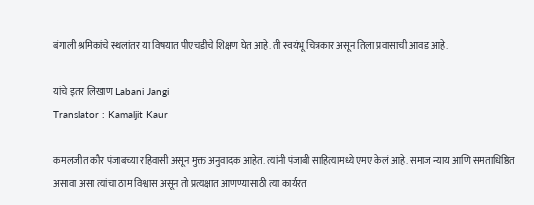बंगाली श्रमिकांचे स्थलांतर या विषयात पीएचडीचे शिक्षण घेत आहे. ती स्वयंभू चित्रकार असून तिला प्रवासाची आवड आहे.

यांचे इतर लिखाण Labani Jangi
Translator : Kamaljit Kaur

कमलजीत कौर पंजाबच्या रहिवासी असून मुक्त अनुवादक आहेत. त्यांनी पंजाबी साहित्यामध्ये एमए केलं आहे. समाज न्याय आणि समताधिष्ठित असावा असा त्यांचा ठाम विश्वास असून तो प्रत्यक्षात आणण्यासाठी त्या कार्यरत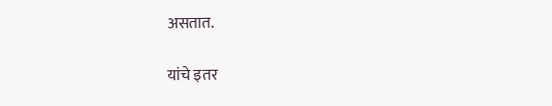असतात.

यांचे इतर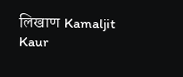लिखाण Kamaljit Kaur